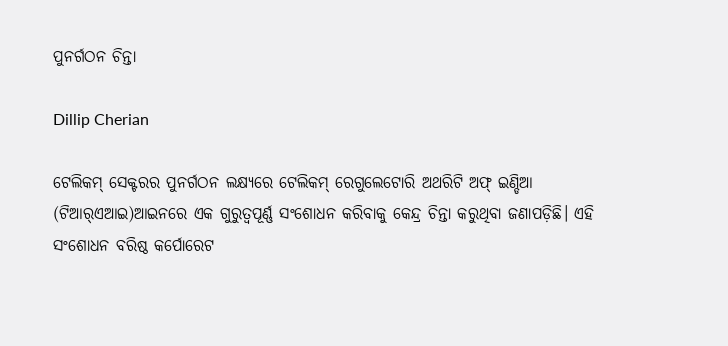ପୁନର୍ଗଠନ ଚିନ୍ତା

Dillip Cherian

ଟେଲିକମ୍‌ ସେକ୍ଟରର ପୁନର୍ଗଠନ ଲକ୍ଷ୍ୟରେ ଟେଲିକମ୍‌ ରେଗୁଲେଟୋରି ଅଥରିଟି ଅଫ୍‌ ଇଣ୍ଡିଆ (ଟିଆର୍‌ଏଆଇ)ଆଇନରେ ଏକ ଗୁରୁତ୍ୱପୂର୍ଣ୍ଣ ସଂଶୋଧନ କରିବାକୁ କେନ୍ଦ୍ର ଚିନ୍ତା କରୁଥିବା ଜଣାପଡ଼ିଛି। ଏହି ସଂଶୋଧନ ବରିଷ୍ଠ କର୍ପୋରେଟ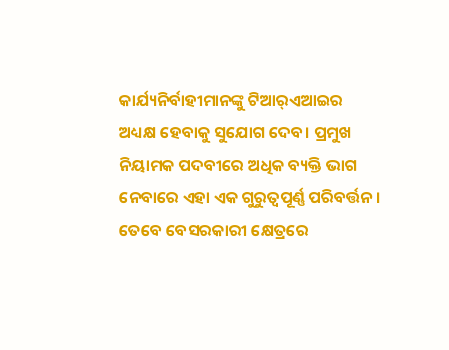କାର୍ଯ୍ୟନିର୍ବାହୀମାନଙ୍କୁ ଟିଆର୍‌ଏଆଇର ଅଧ୍ୟକ୍ଷ ହେବାକୁ ସୁଯୋଗ ଦେବ। ପ୍ରମୁଖ ନିୟାମକ ପଦବୀରେ ଅଧିକ ବ୍ୟକ୍ତି ଭାଗ ନେବାରେ ଏହା ଏକ ଗୁରୁତ୍ୱପୂର୍ଣ୍ଣ ପରିବର୍ତ୍ତନ। ତେବେ ବେସରକାରୀ କ୍ଷେତ୍ରରେ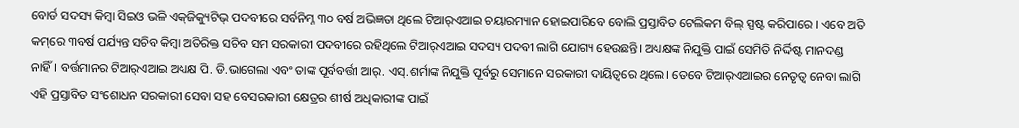ବୋର୍ଡ ସଦସ୍ୟ କିମ୍ବା ସିଇଓ ଭଳି ଏକ୍‌ଜିକ୍ୟୁଟିଭ୍‌ ପଦବୀରେ ସର୍ବନିମ୍ନ ୩୦ ବର୍ଷ ଅଭିଜ୍ଞତା ଥିଲେ ଟିଆର୍‌ଏଆଇ ଚୟାରମ୍ୟାନ ହୋଇପାରିବେ ବୋଲି ପ୍ରସ୍ତାବିତ ଟେଲିକମ ବିଲ୍‌ ସ୍ପଷ୍ଟ କରିପାରେ । ଏବେ ଅତି କମ୍‌ରେ ୩ବର୍ଷ ପର୍ଯ୍ୟନ୍ତ ସଚିବ କିମ୍ବା ଅତିରିକ୍ତ ସଚିବ ସମ ସରକାରୀ ପଦବୀରେ ରହିଥିଲେ ଟିଆର୍‌ଏଆଇ ସଦସ୍ୟ ପଦବୀ ଲାଗି ଯୋଗ୍ୟ ହେଉଛନ୍ତି। ଅଧ୍ୟକ୍ଷଙ୍କ ନିଯୁକ୍ତି ପାଇଁ ସେମିତି ନିର୍ଦ୍ଦିଷ୍ଟ ମାନଦଣ୍ଡ ନାହିଁ। ବର୍ତ୍ତମାନର ଟିଆର୍‌ଏଆଇ ଅଧ୍ୟକ୍ଷ ପି. ଡି.ଭାଗେଲା ଏବଂ ତାଙ୍କ ପୂର୍ବବର୍ତ୍ତୀ ଆର୍‌. ଏସ୍‌.ଶର୍ମାଙ୍କ ନିଯୁକ୍ତି ପୂର୍ବରୁ ସେମାନେ ସରକାରୀ ଦାୟିତ୍ୱରେ ଥିଲେ। ତେବେ ଟିଆର୍‌ଏଆଇର ନେତୃତ୍ୱ ନେବା ଲାଗି ଏହି ପ୍ରସ୍ତାବିତ ସଂଶୋଧନ ସରକାରୀ ସେବା ସହ ବେସରକାରୀ କ୍ଷେତ୍ରର ଶୀର୍ଷ ଅଧିକାରୀଙ୍କ ପାଇଁ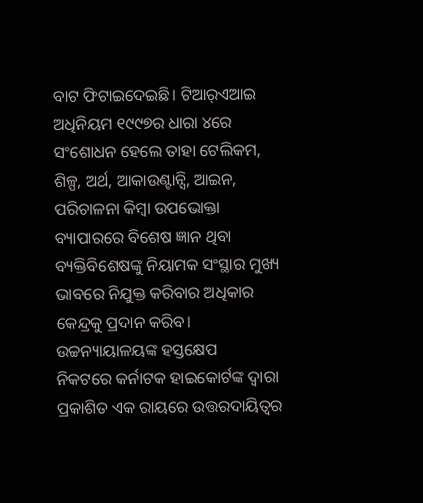ବାଟ ଫିଟାଇଦେଇଛି। ଟିଆର୍‌ଏଆଇ ଅଧିନିୟମ ୧୯୯୭ର ଧାରା ୪ରେ ସଂଶୋଧନ ହେଲେ ତାହା ଟେଲିକମ, ଶିଳ୍ପ, ଅର୍ଥ, ଆକାଉଣ୍ଟାନ୍ସି, ଆଇନ, ପରିଚାଳନା କିମ୍ବା ଉପଭୋକ୍ତା ବ୍ୟାପାରରେ ବିଶେଷ ଜ୍ଞାନ ଥିବା ବ୍ୟକ୍ତିବିଶେଷଙ୍କୁ ନିୟାମକ ସଂସ୍ଥାର ମୁଖ୍ୟ ଭାବରେ ନିଯୁକ୍ତ କରିବାର ଅଧିକାର କେନ୍ଦ୍ରକୁ ପ୍ରଦାନ କରିବ।
ଉଚ୍ଚନ୍ୟାୟାଳୟଙ୍କ ହସ୍ତକ୍ଷେପ
ନିକଟରେ କର୍ନାଟକ ହାଇକୋର୍ଟଙ୍କ ଦ୍ୱାରା ପ୍ରକାଶିତ ଏକ ରାୟରେ ଉତ୍ତରଦାୟିତ୍ୱର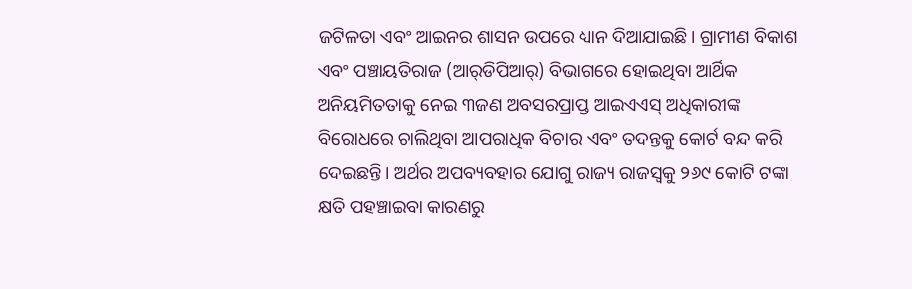ଜଟିଳତା ଏବଂ ଆଇନର ଶାସନ ଉପରେ ଧ୍ୟାନ ଦିଆଯାଇଛି। ଗ୍ରାମୀଣ ବିକାଶ ଏବଂ ପଞ୍ଚାୟତିରାଜ (ଆର୍‌ଡିପିଆର୍‌) ବିଭାଗରେ ହୋଇଥିବା ଆର୍ଥିକ ଅନିୟମିତତାକୁ ନେଇ ୩ଜଣ ଅବସରପ୍ରାପ୍ତ ଆଇଏଏସ୍‌ ଅଧିକାରୀଙ୍କ ବିରୋଧରେ ଚାଲିଥିବା ଆପରାଧିକ ବିଚାର ଏବଂ ତଦନ୍ତକୁ କୋର୍ଟ ବନ୍ଦ କରି ଦେଇଛନ୍ତି। ଅର୍ଥର ଅପବ୍ୟବହାର ଯୋଗୁ ରାଜ୍ୟ ରାଜସ୍ବକୁ ୨୬୯ କୋଟି ଟଙ୍କା କ୍ଷତି ପହଞ୍ଚାଇବା କାରଣରୁ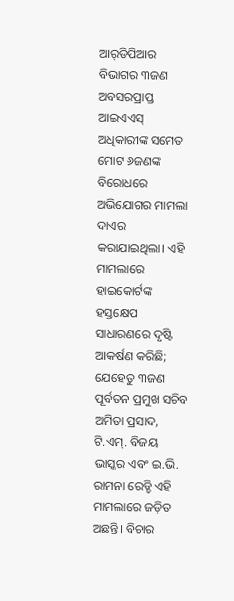ଆର୍‌ଡିପିଆର ବିଭାଗର ୩ଜଣ ଅବସରପ୍ରାପ୍ତ ଆଇଏଏସ୍‌ ଅଧିକାରୀଙ୍କ ସମେତ ମୋଟ ୬ଜଣଙ୍କ ବିରୋଧରେ ଅଭିଯୋଗର ମାମଲା ଦାଏର କରାଯାଇଥିଲା। ଏହି ମାମଲାରେ ହାଇକୋର୍ଟଙ୍କ ହସ୍ତକ୍ଷେପ ସାଧାରଣରେ ଦୃଷ୍ଟି ଆକର୍ଷଣ କରିଛି; ଯେହେତୁ ୩ଜଣ ପୂର୍ବତନ ପ୍ରମୁଖ ସଚିବ ଅମିତା ପ୍ରସାଦ, ଟି.ଏମ୍‌. ବିଜୟ ଭାସ୍କର ଏବଂ ଇ.ଭି. ରାମନା ରେଡ୍ଡି ଏହି ମାମଲାରେ ଜଡ଼ିତ ଅଛନ୍ତି। ବିଚାର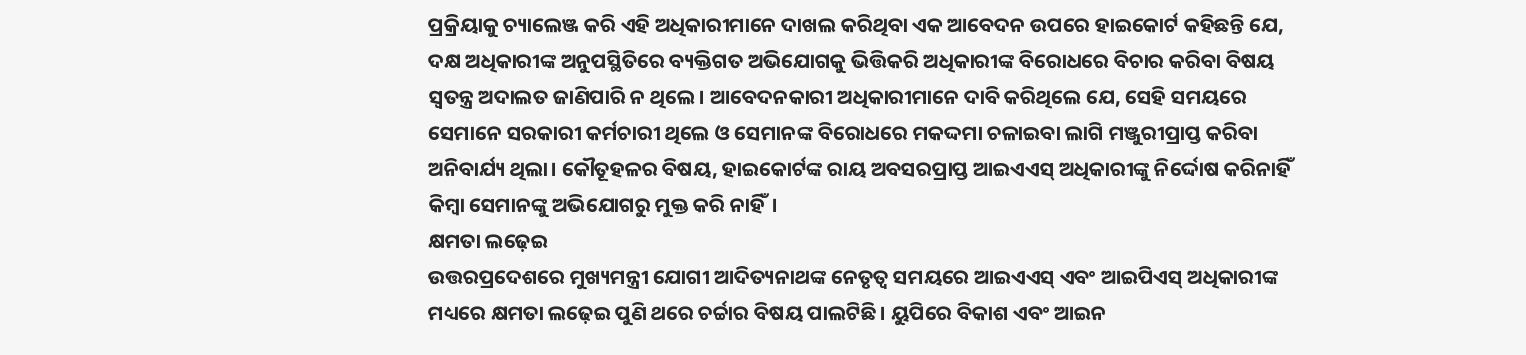ପ୍ରକ୍ରିୟାକୁ ଚ୍ୟାଲେଞ୍ଜ କରି ଏହି ଅଧିକାରୀମାନେ ଦାଖଲ କରିଥିବା ଏକ ଆବେଦନ ଉପରେ ହାଇକୋର୍ଟ କହିଛନ୍ତି ଯେ, ଦକ୍ଷ ଅଧିକାରୀଙ୍କ ଅନୁପସ୍ଥିତିରେ ବ୍ୟକ୍ତିଗତ ଅଭିଯୋଗକୁ ଭିତ୍ତିକରି ଅଧିକାରୀଙ୍କ ବିରୋଧରେ ବିଚାର କରିବା ବିଷୟ ସ୍ବତନ୍ତ୍ର ଅଦାଲତ ଜାଣିପାରି ନ ଥିଲେ। ଆବେଦନକାରୀ ଅଧିକାରୀମାନେ ଦାବି କରିଥିଲେ ଯେ, ସେହି ସମୟରେ ସେମାନେ ସରକାରୀ କର୍ମଚାରୀ ଥିଲେ ଓ ସେମାନଙ୍କ ବିରୋଧରେ ମକଦ୍ଦମା ଚଳାଇବା ଲାଗି ମଞ୍ଜୁରୀପ୍ରାପ୍ତ କରିବା ଅନିବାର୍ଯ୍ୟ ଥିଲା। କୌତୂହଳର ବିଷୟ, ହାଇକୋର୍ଟଙ୍କ ରାୟ ଅବସରପ୍ରାପ୍ତ ଆଇଏଏସ୍‌ ଅଧିକାରୀଙ୍କୁ ନିର୍ଦ୍ଦୋଷ କରିନାହିଁ କିମ୍ବା ସେମାନଙ୍କୁ ଅଭିଯୋଗରୁ ମୁକ୍ତ କରି ନାହିଁ।
କ୍ଷମତା ଲଢ଼େଇ
ଉତ୍ତରପ୍ରଦେଶରେ ମୁଖ୍ୟମନ୍ତ୍ରୀ ଯୋଗୀ ଆଦିତ୍ୟନାଥଙ୍କ ନେତୃତ୍ୱ ସମୟରେ ଆଇଏଏସ୍‌ ଏବଂ ଆଇପିଏସ୍‌ ଅଧିକାରୀଙ୍କ ମଧ୍ୟରେ କ୍ଷମତା ଲଢ଼େଇ ପୁଣି ଥରେ ଚର୍ଚ୍ଚାର ବିଷୟ ପାଲଟିଛି। ୟୁପିରେ ବିକାଶ ଏବଂ ଆଇନ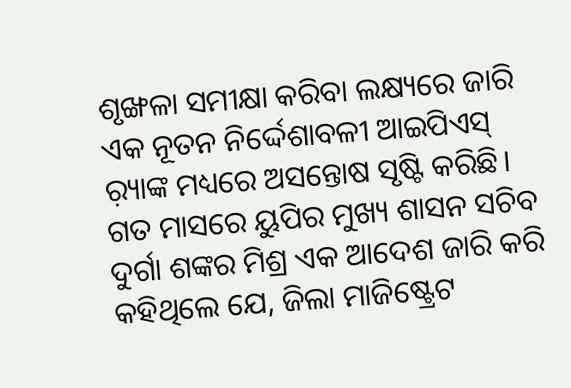ଶୃଙ୍ଖଳା ସମୀକ୍ଷା କରିବା ଲକ୍ଷ୍ୟରେ ଜାରି ଏକ ନୂତନ ନିର୍ଦ୍ଦେଶାବଳୀ ଆଇପିଏସ୍‌ ର଼୍ୟାଙ୍କ ମଧ୍ୟରେ ଅସନ୍ତୋଷ ସୃଷ୍ଟି କରିଛି। ଗତ ମାସରେ ୟୁପିର ମୁଖ୍ୟ ଶାସନ ସଚିବ ଦୁର୍ଗା ଶଙ୍କର ମିଶ୍ର ଏକ ଆଦେଶ ଜାରି କରି କହିଥିଲେ ଯେ, ଜିଲା ମାଜିଷ୍ଟ୍ରେଟ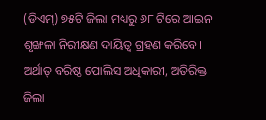(ଡିଏମ୍‌) ୭୫ଟି ଜିଲା ମଧ୍ୟରୁ ୬୮ ଟିରେ ଆଇନ ଶୃଙ୍ଖଳା ନିରୀକ୍ଷଣ ଦାୟିତ୍ୱ ଗ୍ରହଣ କରିବେ। ଅର୍ଥାତ୍‌ ବରିଷ୍ଠ ପୋଲିସ ଅଧିକାରୀ, ଅତିରିକ୍ତ ଜିଲା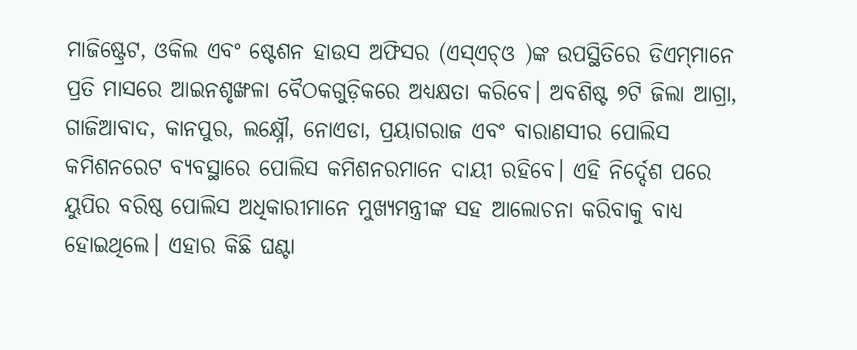ମାଜିଷ୍ଟ୍ରେଟ, ଓକିଲ ଏବଂ ଷ୍ଟେଶନ ହାଉସ ଅଫିସର (ଏସ୍‌ଏଚ୍‌ଓ )ଙ୍କ ଉପସ୍ଥିତିରେ ଡିଏମ୍‌ମାନେ ପ୍ରତି ମାସରେ ଆଇନଶୃଙ୍ଖଳା ବୈଠକଗୁଡ଼ିକରେ ଅଧ୍ୟକ୍ଷତା କରିବେ। ଅବଶିଷ୍ଟ ୭ଟି ଜିଲା ଆଗ୍ରା, ଗାଜିଆବାଦ, କାନପୁର, ଲକ୍ଷ୍ନୌ, ନୋଏଡା, ପ୍ରୟାଗରାଜ ଏବଂ ବାରାଣସୀର ପୋଲିସ କମିଶନରେଟ ବ୍ୟବସ୍ଥାରେ ପୋଲିସ କମିଶନରମାନେ ଦାୟୀ ରହିବେ। ଏହି ନିର୍ଦ୍ଦେଶ ପରେ ୟୁପିର ବରିଷ୍ଠ ପୋଲିସ ଅଧିକାରୀମାନେ ମୁଖ୍ୟମନ୍ତ୍ରୀଙ୍କ ସହ ଆଲୋଚନା କରିବାକୁ ବାଧ୍ୟ ହୋଇଥିଲେ। ଏହାର କିଛି ଘଣ୍ଟା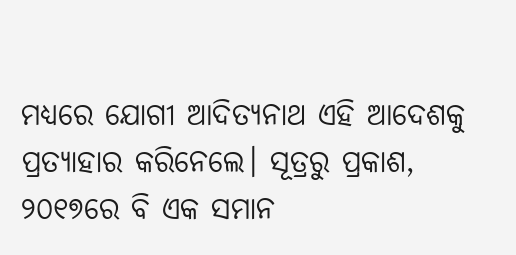ମଧ୍ୟରେ ଯୋଗୀ ଆଦିତ୍ୟନାଥ ଏହି ଆଦେଶକୁ ପ୍ରତ୍ୟାହାର କରିନେଲେ। ସୂତ୍ରରୁ ପ୍ରକାଶ, ୨୦୧୭ରେ ବି ଏକ ସମାନ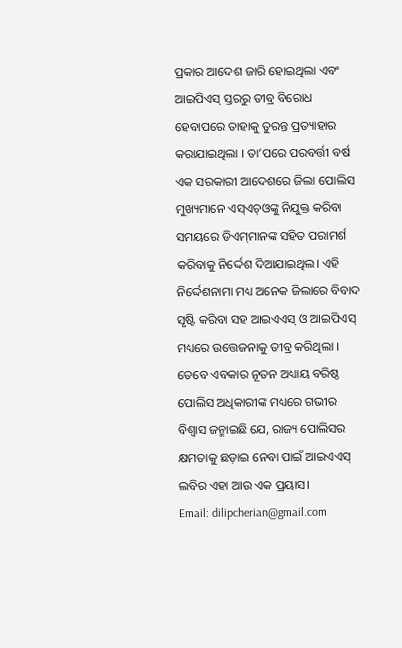ପ୍ରକାର ଆଦେଶ ଜାରି ହୋଇଥିଲା ଏବଂ ଆଇପିଏସ୍‌ ସ୍ତରରୁ ତୀବ୍ର ବିରୋଧ ହେବାପରେ ତାହାକୁ ତୁରନ୍ତ ପ୍ରତ୍ୟାହାର କରାଯାଇଥିଲା । ତା’ପରେ ପରବର୍ତ୍ତୀ ବର୍ଷ ଏକ ସରକାରୀ ଆଦେଶରେ ଜିଲା ପୋଲିସ ମୁଖ୍ୟମାନେ ଏସ୍‌ଏଚ୍‌ଓଙ୍କୁ ନିଯୁକ୍ତ କରିବା ସମୟରେ ଡିଏମ୍‌ମାନଙ୍କ ସହିତ ପରାମର୍ଶ କରିବାକୁ ନିର୍ଦ୍ଦେଶ ଦିଆଯାଇଥିଲ। ଏହି ନିର୍ଦ୍ଦେଶନାମା ମଧ୍ୟ ଅନେକ ଜିଲାରେ ବିବାଦ ସୃଷ୍ଟି କରିବା ସହ ଆଇଏଏସ୍‌ ଓ ଆଇପିଏସ୍‌ ମଧ୍ୟରେ ଉତ୍ତେଜନାକୁ ତୀବ୍ର କରିଥିଲା । ତେବେ ଏବକାର ନୂତନ ଅଧ୍ୟାୟ ବରିଷ୍ଠ ପୋଲିସ ଅଧିକାରୀଙ୍କ ମଧ୍ୟରେ ଗଭୀର ବିଶ୍ୱାସ ଜନ୍ମାଇଛି ଯେ, ରାଜ୍ୟ ପୋଲିସର କ୍ଷମତାକୁ ଛଡ଼ାଇ ନେବା ପାଇଁ ଆଇଏଏସ୍‌ ଲବିର ଏହା ଆଉ ଏକ ପ୍ରୟାସ।
Email: dilipcherian@gmail.com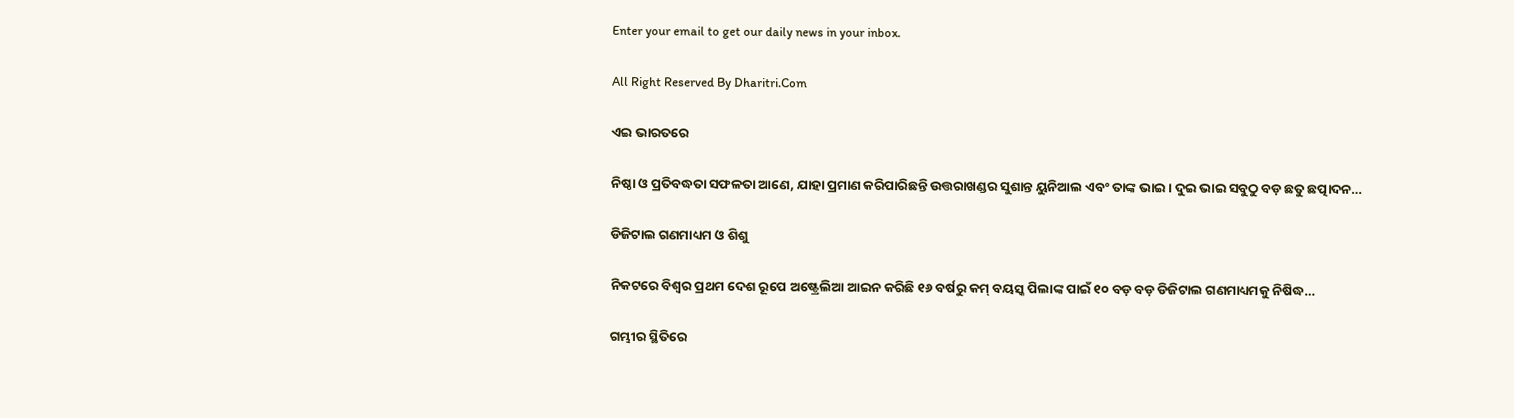Enter your email to get our daily news in your inbox.

All Right Reserved By Dharitri.Com

ଏଇ ଭାରତରେ

ନିଷ୍ଠା ଓ ପ୍ରତିବଦ୍ଧତା ସଫଳତା ଆଣେ, ଯାହା ପ୍ରମାଣ କରିପାରିଛନ୍ତି ଉତ୍ତରାଖଣ୍ଡର ସୁଶାନ୍ତ ୟୁନିଆଲ ଏବଂ ତାଙ୍କ ଭାଇ। ଦୁଇ ଭାଇ ସବୁଠୁ ବଡ଼ ଛତୁ ଛତ୍ପାଦନ…

ଡିଜିଟାଲ ଗଣମାଧ୍ୟମ ଓ ଶିଶୁ

ନିକଟରେ ବିଶ୍ୱର ପ୍ରଥମ ଦେଶ ରୂପେ ଅଷ୍ଟ୍ରେଲିଆ ଆଇନ କରିଛି ୧୬ ବର୍ଷରୁ କମ୍‌ ବୟସ୍କ ପିଲାଙ୍କ ପାଇଁ ୧୦ ବଡ଼ ବଡ଼ ଡିଜିଟାଲ ଗଣମାଧ୍ୟମକୁ ନିଷିଦ୍ଧ…

ଗମ୍ଭୀର ସ୍ଥିତିରେ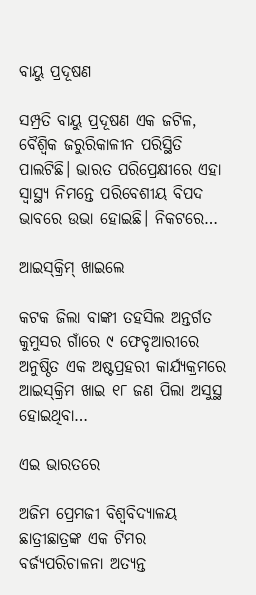ବାୟୁ ପ୍ରଦୂଷଣ

ସମ୍ପ୍ରତି ବାୟୁ ପ୍ରଦୂଷଣ ଏକ ଜଟିଳ, ବୈଶ୍ୱିକ ଜରୁରିକାଳୀନ ପରିସ୍ଥିତି ପାଲଟିଛି। ଭାରତ ପରିପ୍ରେକ୍ଷୀରେ ଏହା ସ୍ବାସ୍ଥ୍ୟ ନିମନ୍ତେ ପରିବେଶୀୟ ବିପଦ ଭାବରେ ଉଭା ହୋଇଛି। ନିକଟରେ…

ଆଇସ୍‌କ୍ରିମ୍‌ ଖାଇଲେ

କଟକ ଜିଲା ବାଙ୍କୀ ତହସିଲ ଅନ୍ତର୍ଗତ କୁମୁସର ଗାଁରେ ୯ ଫେବୃଆରୀରେ ଅନୁଷ୍ଠିତ ଏକ ଅଷ୍ଟପ୍ରହରୀ କାର୍ଯ୍ୟକ୍ରମରେ ଆଇସ୍‌କ୍ରିମ ଖାଇ ୧୮ ଜଣ ପିଲା ଅସୁସ୍ଥ ହୋଇଥିବା…

ଏଇ ଭାରତରେ

ଅଜିମ ପ୍ରେମଜୀ ବିଶ୍ୱବିଦ୍ୟାଳୟ ଛାତ୍ରୀଛାତ୍ରଙ୍କ ଏକ ଟିମର ବର୍ଜ୍ୟପରିଚାଳନା ଅତ୍ୟନ୍ତ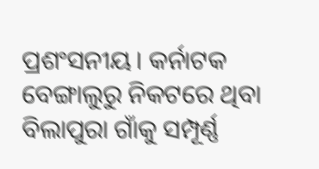ପ୍ରଶଂସନୀୟ। କର୍ନାଟକ ବେଙ୍ଗାଲୁରୁ ନିକଟରେ ଥିବା ବିଲାପୁରା ଗାଁକୁ ସମ୍ପୂର୍ଣ୍ଣ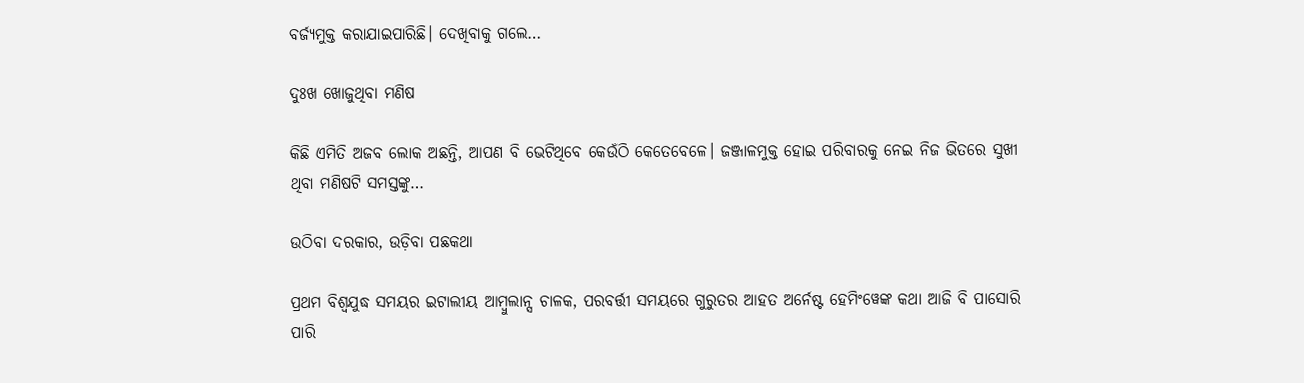ବର୍ଜ୍ୟମୁକ୍ତ କରାଯାଇପାରିଛି। ଦେଖିବାକୁ ଗଲେ…

ଦୁଃଖ ଖୋଜୁଥିବା ମଣିଷ

କିଛି ଏମିତି ଅଜବ ଲୋକ ଅଛନ୍ତି, ଆପଣ ବି ଭେଟିଥିବେ କେଉଁଠି କେତେବେଳେ। ଜଞ୍ଜାଳମୁକ୍ତ ହୋଇ ପରିବାରକୁ ନେଇ ନିଜ ଭିତରେ ସୁଖୀ ଥିବା ମଣିଷଟି ସମସ୍ତଙ୍କୁ…

ଉଠିବା ଦରକାର, ଉଡ଼ିବା ପଛକଥା

ପ୍ରଥମ ବିଶ୍ୱଯୁଦ୍ଧ ସମୟର ଇଟାଲୀୟ ଆମ୍ବୁଲାନ୍ସ ଚାଳକ, ପରବର୍ତ୍ତୀ ସମୟରେ ଗୁରୁତର ଆହତ ଅର୍ନେଷ୍ଟ ହେମିଂୱେଙ୍କ କଥା ଆଜି ବି ପାସୋରି ପାରି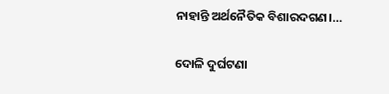ନାହାନ୍ତି ଅର୍ଥନୈତିକ ବିଶାରଦଗଣ।…

ଦୋଳି ଦୁର୍ଘଟଣା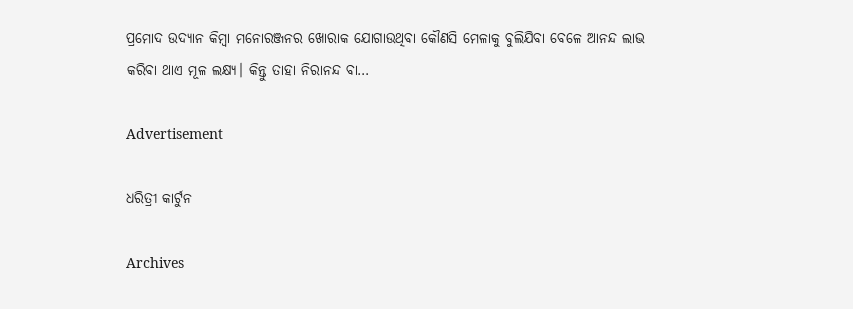ପ୍ରମୋଦ ଉଦ୍ୟାନ କିମ୍ବା ମନୋରଞ୍ଜନର ଖୋରାକ ଯୋଗାଉଥିବା କୌଣସି ମେଳାକୁ ବୁଲିଯିବା ବେଳେ ଆନନ୍ଦ ଲାଭ କରିବା ଥାଏ ମୂଳ ଲକ୍ଷ୍ୟ। କିନ୍ତୁ ତାହା ନିରାନନ୍ଦ ବା…

Advertisement

ଧରିତ୍ରୀ କାର୍ଟୁନ

Archives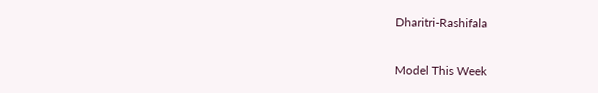Dharitri-Rashifala

Model This Week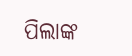ପିଲାଙ୍କ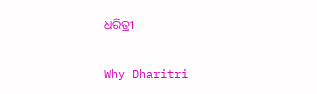ଧରିତ୍ରୀ

Why Dharitri